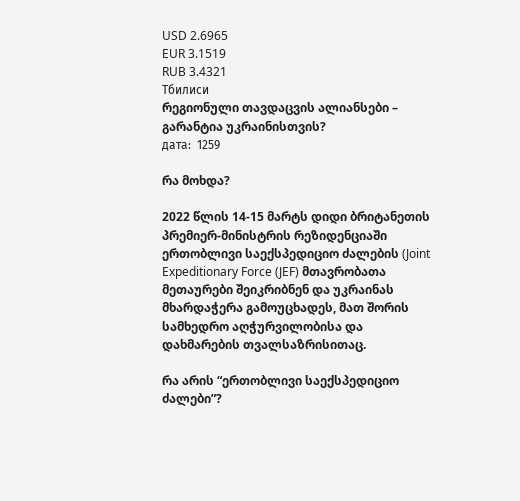USD 2.6965
EUR 3.1519
RUB 3.4321
Тбилиси
რეგიონული თავდაცვის ალიანსები – გარანტია უკრაინისთვის?
дата:  1259

რა მოხდა?

2022 წლის 14-15 მარტს დიდი ბრიტანეთის პრემიერ-მინისტრის რეზიდენციაში ერთობლივი საექსპედიციო ძალების (Joint Expeditionary Force (JEF) მთავრობათა მეთაურები შეიკრიბნენ და უკრაინას მხარდაჭერა გამოუცხადეს, მათ შორის სამხედრო აღჭურვილობისა და დახმარების თვალსაზრისითაც.

რა არის “ერთობლივი საექსპედიციო ძალები”?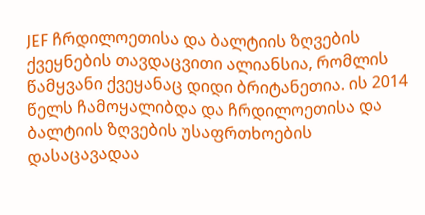JEF ჩრდილოეთისა და ბალტიის ზღვების ქვეყნების თავდაცვითი ალიანსია, რომლის წამყვანი ქვეყანაც დიდი ბრიტანეთია. ის 2014 წელს ჩამოყალიბდა და ჩრდილოეთისა და ბალტიის ზღვების უსაფრთხოების დასაცავადაა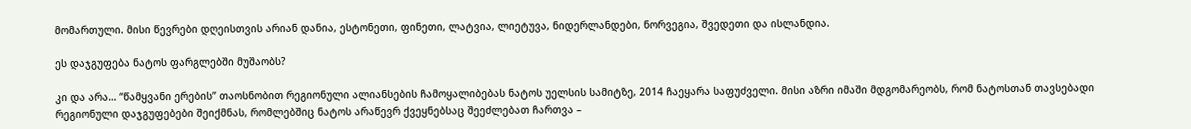მომართული. მისი წევრები დღეისთვის არიან დანია, ესტონეთი, ფინეთი, ლატვია, ლიეტუვა, ნიდერლანდები, ნორვეგია, შვედეთი და ისლანდია.

ეს დაჯგუფება ნატოს ფარგლებში მუშაობს?

კი და არა… “წამყვანი ერების” თაოსნობით რეგიონული ალიანსების ჩამოყალიბებას ნატოს უელსის სამიტზე, 2014 ჩაეყარა საფუძველი. მისი აზრი იმაში მდგომარეობს, რომ ნატოსთან თავსებადი რეგიონული დაჯგუფებები შეიქმნას, რომლებშიც ნატოს არაწევრ ქვეყნებსაც შეეძლებათ ჩართვა –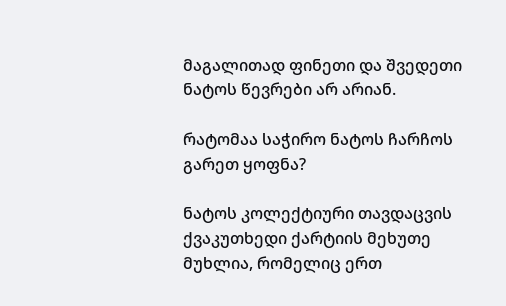მაგალითად ფინეთი და შვედეთი ნატოს წევრები არ არიან.

რატომაა საჭირო ნატოს ჩარჩოს გარეთ ყოფნა?

ნატოს კოლექტიური თავდაცვის ქვაკუთხედი ქარტიის მეხუთე მუხლია, რომელიც ერთ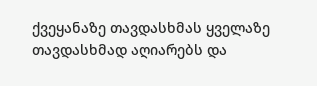ქვეყანაზე თავდასხმას ყველაზე თავდასხმად აღიარებს და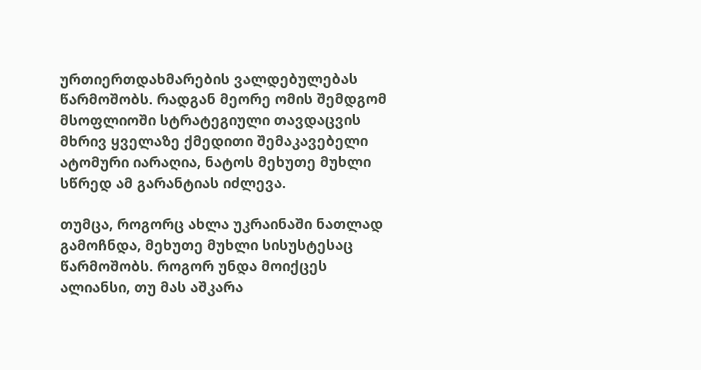ურთიერთდახმარების ვალდებულებას წარმოშობს. რადგან მეორე ომის შემდგომ მსოფლიოში სტრატეგიული თავდაცვის მხრივ ყველაზე ქმედითი შემაკავებელი ატომური იარაღია, ნატოს მეხუთე მუხლი სწრედ ამ გარანტიას იძლევა.

თუმცა, როგორც ახლა უკრაინაში ნათლად გამოჩნდა, მეხუთე მუხლი სისუსტესაც წარმოშობს. როგორ უნდა მოიქცეს ალიანსი, თუ მას აშკარა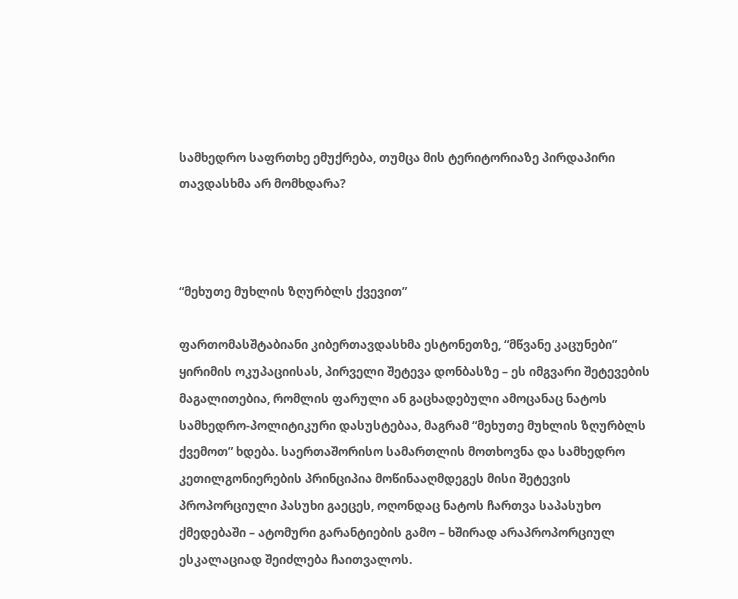სამხედრო საფრთხე ემუქრება, თუმცა მის ტერიტორიაზე პირდაპირი თავდასხმა არ მომხდარა?



“მეხუთე მუხლის ზღურბლს ქვევით”

ფართომასშტაბიანი კიბერთავდასხმა ესტონეთზე, “მწვანე კაცუნები” ყირიმის ოკუპაციისას, პირველი შეტევა დონბასზე – ეს იმგვარი შეტევების მაგალითებია, რომლის ფარული ან გაცხადებული ამოცანაც ნატოს სამხედრო-პოლიტიკური დასუსტებაა, მაგრამ “მეხუთე მუხლის ზღურბლს ქვემოთ” ხდება. საერთაშორისო სამართლის მოთხოვნა და სამხედრო კეთილგონიერების პრინციპია მოწინააღმდეგეს მისი შეტევის პროპორციული პასუხი გაეცეს, ოღონდაც ნატოს ჩართვა საპასუხო ქმედებაში – ატომური გარანტიების გამო – ხშირად არაპროპორციულ ესკალაციად შეიძლება ჩაითვალოს.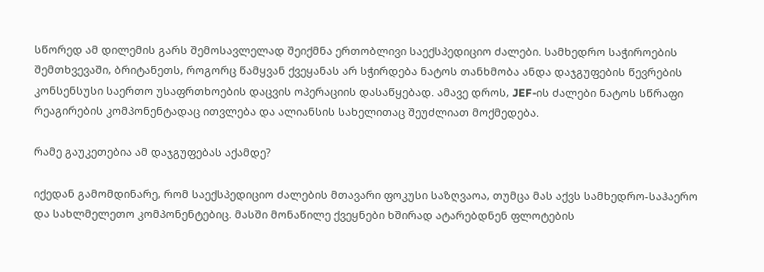სწორედ ამ დილემის გარს შემოსავლელად შეიქმნა ერთობლივი საექსპედიციო ძალები. სამხედრო საჭიროების შემთხვევაში, ბრიტანეთს, როგორც წამყვან ქვეყანას არ სჭირდება ნატოს თანხმობა ანდა დაჯგუფების წევრების კონსენსუსი საერთო უსაფრთხოების დაცვის ოპერაციის დასაწყებად. ამავე დროს, JEF-ის ძალები ნატოს სწრაფი რეაგირების კომპონენტადაც ითვლება და ალიანსის სახელითაც შეუძლიათ მოქმედება.

რამე გაუკეთებია ამ დაჯგუფებას აქამდე?

იქედან გამომდინარე, რომ საექსპედიციო ძალების მთავარი ფოკუსი საზღვაოა, თუმცა მას აქვს სამხედრო-საჰაერო და სახლმელეთო კომპონენტებიც. მასში მონაწილე ქვეყნები ხშირად ატარებდნენ ფლოტების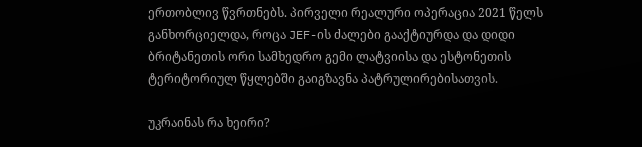ერთობლივ წვრთნებს. პირველი რეალური ოპერაცია 2021 წელს განხორციელდა, როცა JEF-ის ძალები გააქტიურდა და დიდი ბრიტანეთის ორი სამხედრო გემი ლატვიისა და ესტონეთის ტერიტორიულ წყლებში გაიგზავნა პატრულირებისათვის.

უკრაინას რა ხეირი?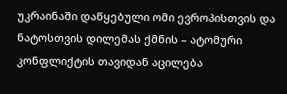უკრაინაში დაწყებული ომი ევროპისთვის და ნატოსთვის დილემას ქმნის – ატომური კონფლიქტის თავიდან აცილება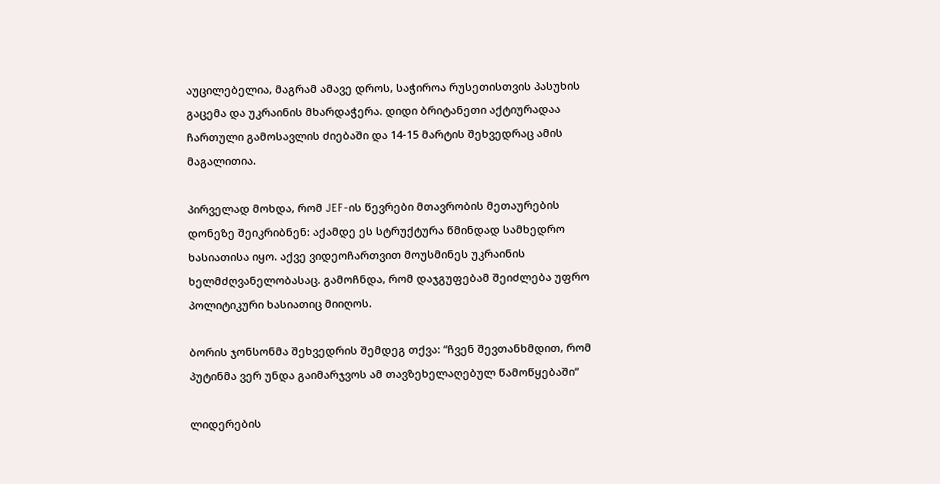აუცილებელია, მაგრამ ამავე დროს, საჭიროა რუსეთისთვის პასუხის გაცემა და უკრაინის მხარდაჭერა. დიდი ბრიტანეთი აქტიურადაა ჩართული გამოსავლის ძიებაში და 14-15 მარტის შეხვედრაც ამის მაგალითია.

პირველად მოხდა, რომ JEF-ის წევრები მთავრობის მეთაურების დონეზე შეიკრიბნენ: აქამდე ეს სტრუქტურა წმინდად სამხედრო ხასიათისა იყო. აქვე ვიდეოჩართვით მოუსმინეს უკრაინის ხელმძღვანელობასაც. გამოჩნდა, რომ დაჯგუფებამ შეიძლება უფრო პოლიტიკური ხასიათიც მიიღოს.

ბორის ჯონსონმა შეხვედრის შემდეგ თქვა: “ჩვენ შევთანხმდით, რომ პუტინმა ვერ უნდა გაიმარჯვოს ამ თავზეხელაღებულ წამოწყებაში“

ლიდერების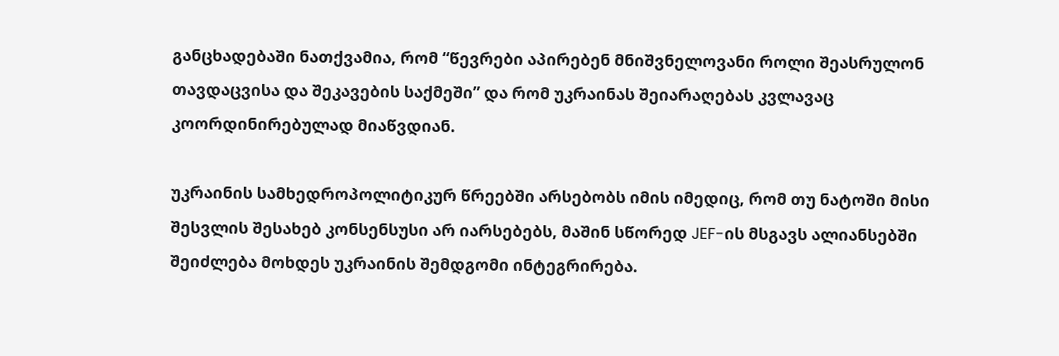განცხადებაში ნათქვამია, რომ “წევრები აპირებენ მნიშვნელოვანი როლი შეასრულონ თავდაცვისა და შეკავების საქმეში” და რომ უკრაინას შეიარაღებას კვლავაც კოორდინირებულად მიაწვდიან.

უკრაინის სამხედროპოლიტიკურ წრეებში არსებობს იმის იმედიც, რომ თუ ნატოში მისი შესვლის შესახებ კონსენსუსი არ იარსებებს, მაშინ სწორედ JEF-ის მსგავს ალიანსებში შეიძლება მოხდეს უკრაინის შემდგომი ინტეგრირება.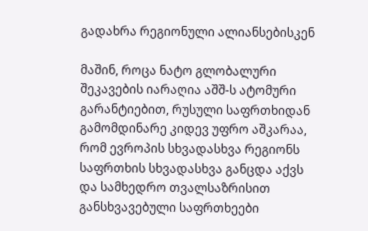გადახრა რეგიონული ალიანსებისკენ

მაშინ, როცა ნატო გლობალური შეკავების იარაღია აშშ-ს ატომური გარანტიებით, რუსული საფრთხიდან გამომდინარე კიდევ უფრო აშკარაა, რომ ევროპის სხვადასხვა რეგიონს საფრთხის სხვადასხვა განცდა აქვს და სამხედრო თვალსაზრისით განსხვავებული საფრთხეები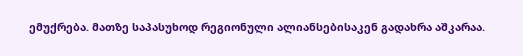ემუქრება. მათზე საპასუხოდ რეგიონული ალიანსებისაკენ გადახრა აშკარაა.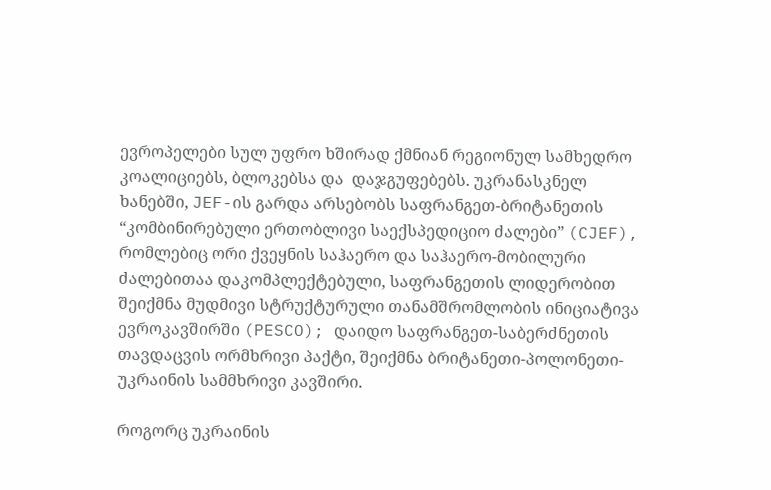ევროპელები სულ უფრო ხშირად ქმნიან რეგიონულ სამხედრო კოალიციებს, ბლოკებსა და  დაჯგუფებებს. უკრანასკნელ ხანებში, JEF-ის გარდა არსებობს საფრანგეთ-ბრიტანეთის “კომბინირებული ერთობლივი საექსპედიციო ძალები” (CJEF), რომლებიც ორი ქვეყნის საჰაერო და საჰაერო-მობილური ძალებითაა დაკომპლექტებული, საფრანგეთის ლიდერობით შეიქმნა მუდმივი სტრუქტურული თანამშრომლობის ინიციატივა ევროკავშირში (PESCO); დაიდო საფრანგეთ-საბერძნეთის თავდაცვის ორმხრივი პაქტი, შეიქმნა ბრიტანეთი-პოლონეთი-უკრაინის სამმხრივი კავშირი.

როგორც უკრაინის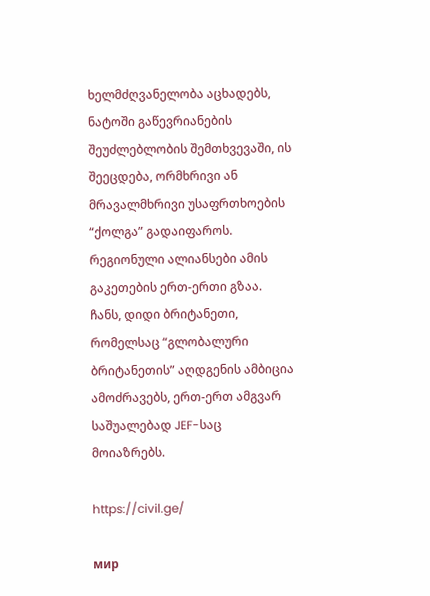ხელმძღვანელობა აცხადებს, ნატოში გაწევრიანების შეუძლებლობის შემთხვევაში, ის შეეცდება, ორმხრივი ან მრავალმხრივი უსაფრთხოების “ქოლგა” გადაიფაროს. რეგიონული ალიანსები ამის გაკეთების ერთ-ერთი გზაა. ჩანს, დიდი ბრიტანეთი, რომელსაც “გლობალური ბრიტანეთის” აღდგენის ამბიცია ამოძრავებს, ერთ-ერთ ამგვარ საშუალებად JEF-საც მოიაზრებს.

https://civil.ge/

мир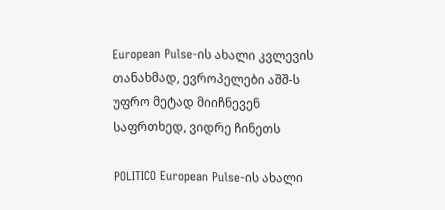European Pulse-ის ახალი კვლევის თანახმად, ევროპელები აშშ-ს უფრო მეტად მიიჩნევენ საფრთხედ, ვიდრე ჩინეთს

POLITICO European Pulse-ის ახალი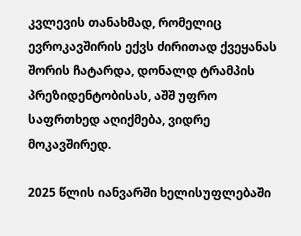კვლევის თანახმად, რომელიც ევროკავშირის ექვს ძირითად ქვეყანას შორის ჩატარდა, დონალდ ტრამპის პრეზიდენტობისას, აშშ უფრო საფრთხედ აღიქმება, ვიდრე მოკავშირედ.

2025 წლის იანვარში ხელისუფლებაში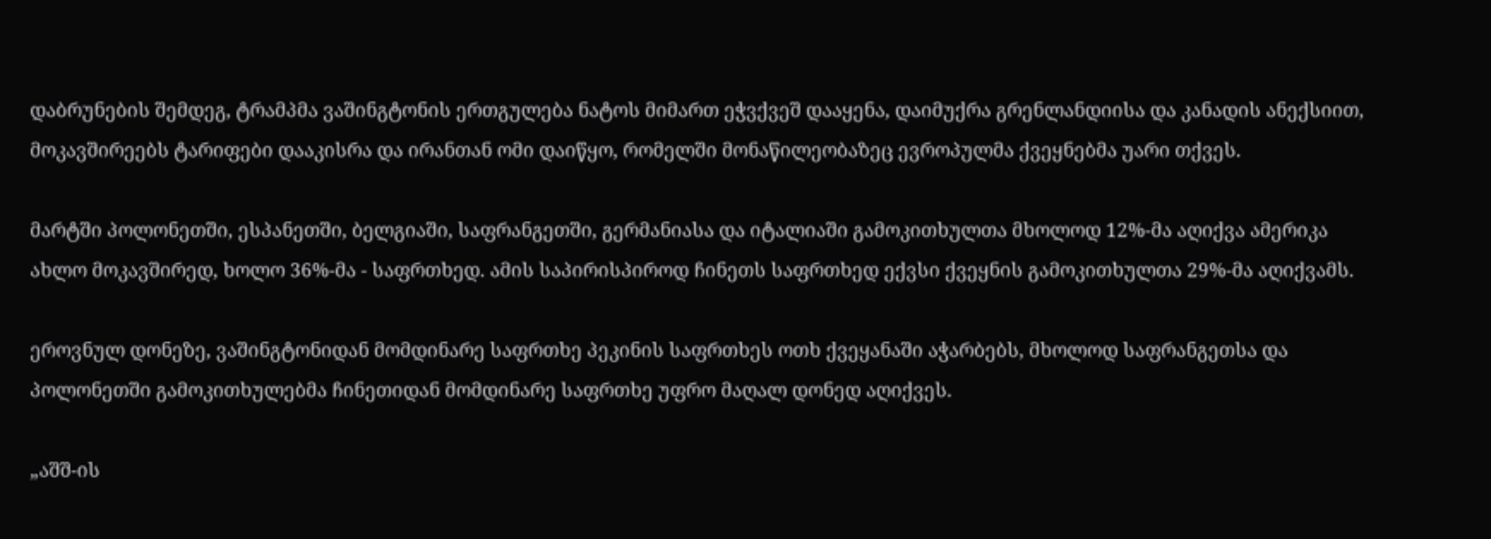დაბრუნების შემდეგ, ტრამპმა ვაშინგტონის ერთგულება ნატოს მიმართ ეჭვქვეშ დააყენა, დაიმუქრა გრენლანდიისა და კანადის ანექსიით, მოკავშირეებს ტარიფები დააკისრა და ირანთან ომი დაიწყო, რომელში მონაწილეობაზეც ევროპულმა ქვეყნებმა უარი თქვეს.

მარტში პოლონეთში, ესპანეთში, ბელგიაში, საფრანგეთში, გერმანიასა და იტალიაში გამოკითხულთა მხოლოდ 12%-მა აღიქვა ამერიკა ახლო მოკავშირედ, ხოლო 36%-მა - საფრთხედ. ამის საპირისპიროდ ჩინეთს საფრთხედ ექვსი ქვეყნის გამოკითხულთა 29%-მა აღიქვამს.

ეროვნულ დონეზე, ვაშინგტონიდან მომდინარე საფრთხე პეკინის საფრთხეს ოთხ ქვეყანაში აჭარბებს, მხოლოდ საფრანგეთსა და პოლონეთში გამოკითხულებმა ჩინეთიდან მომდინარე საფრთხე უფრო მაღალ დონედ აღიქვეს.

„აშშ-ის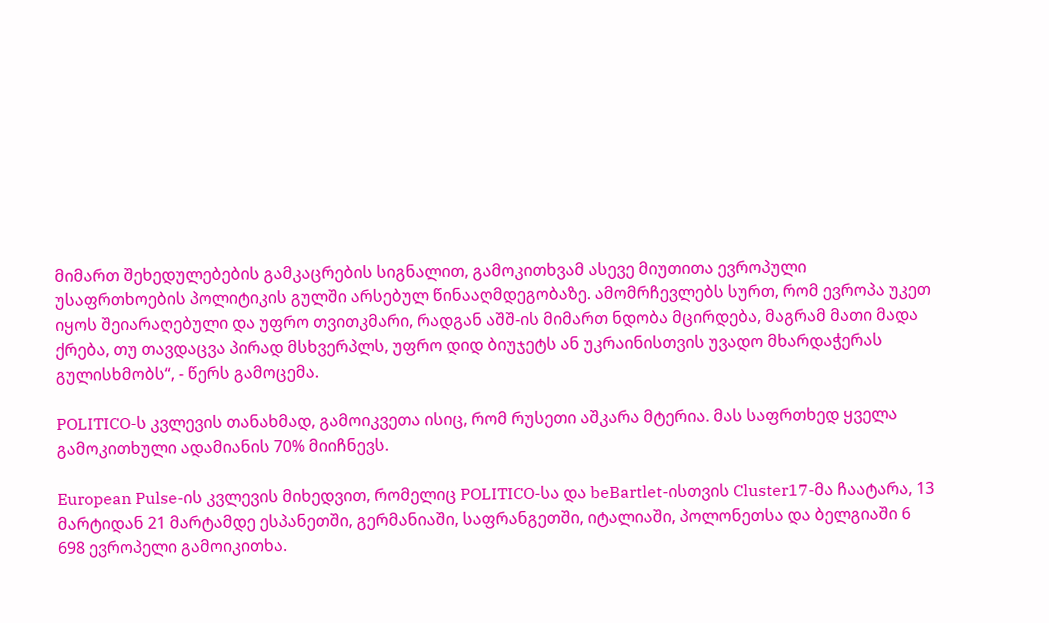მიმართ შეხედულებების გამკაცრების სიგნალით, გამოკითხვამ ასევე მიუთითა ევროპული უსაფრთხოების პოლიტიკის გულში არსებულ წინააღმდეგობაზე. ამომრჩევლებს სურთ, რომ ევროპა უკეთ იყოს შეიარაღებული და უფრო თვითკმარი, რადგან აშშ-ის მიმართ ნდობა მცირდება, მაგრამ მათი მადა ქრება, თუ თავდაცვა პირად მსხვერპლს, უფრო დიდ ბიუჯეტს ან უკრაინისთვის უვადო მხარდაჭერას გულისხმობს“, - წერს გამოცემა.

POLITICO-ს კვლევის თანახმად, გამოიკვეთა ისიც, რომ რუსეთი აშკარა მტერია. მას საფრთხედ ყველა გამოკითხული ადამიანის 70% მიიჩნევს.

European Pulse-ის კვლევის მიხედვით, რომელიც POLITICO-სა და beBartlet-ისთვის Cluster17-მა ჩაატარა, 13 მარტიდან 21 მარტამდე ესპანეთში, გერმანიაში, საფრანგეთში, იტალიაში, პოლონეთსა და ბელგიაში 6 698 ევროპელი გამოიკითხა.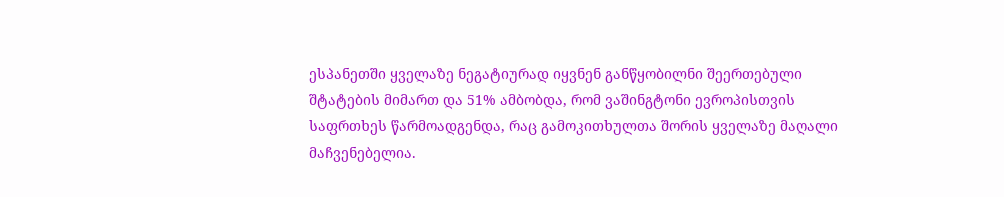ესპანეთში ყველაზე ნეგატიურად იყვნენ განწყობილნი შეერთებული შტატების მიმართ და 51% ამბობდა, რომ ვაშინგტონი ევროპისთვის საფრთხეს წარმოადგენდა, რაც გამოკითხულთა შორის ყველაზე მაღალი მაჩვენებელია.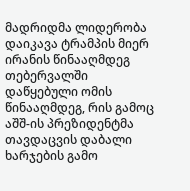მადრიდმა ლიდერობა დაიკავა ტრამპის მიერ ირანის წინააღმდეგ თებერვალში დაწყებული ომის წინააღმდეგ, რის გამოც აშშ-ის პრეზიდენტმა თავდაცვის დაბალი ხარჯების გამო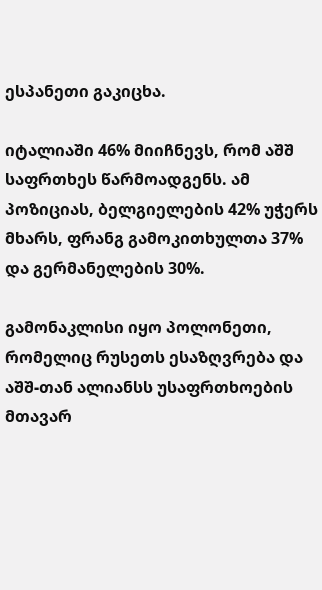ესპანეთი გაკიცხა.

იტალიაში 46% მიიჩნევს, რომ აშშ საფრთხეს წარმოადგენს. ამ პოზიციას, ბელგიელების 42% უჭერს მხარს, ფრანგ გამოკითხულთა 37% და გერმანელების 30%.

გამონაკლისი იყო პოლონეთი, რომელიც რუსეთს ესაზღვრება და აშშ-თან ალიანსს უსაფრთხოების მთავარ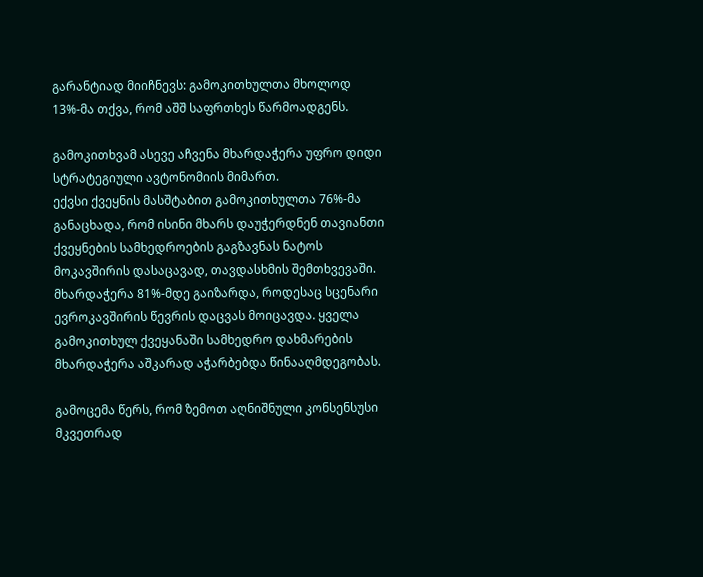გარანტიად მიიჩნევს: გამოკითხულთა მხოლოდ 13%-მა თქვა, რომ აშშ საფრთხეს წარმოადგენს.

გამოკითხვამ ასევე აჩვენა მხარდაჭერა უფრო დიდი სტრატეგიული ავტონომიის მიმართ.
ექვსი ქვეყნის მასშტაბით გამოკითხულთა 76%-მა განაცხადა, რომ ისინი მხარს დაუჭერდნენ თავიანთი ქვეყნების სამხედროების გაგზავნას ნატოს მოკავშირის დასაცავად, თავდასხმის შემთხვევაში. მხარდაჭერა 81%-მდე გაიზარდა, როდესაც სცენარი ევროკავშირის წევრის დაცვას მოიცავდა. ყველა გამოკითხულ ქვეყანაში სამხედრო დახმარების მხარდაჭერა აშკარად აჭარბებდა წინააღმდეგობას.

გამოცემა წერს, რომ ზემოთ აღნიშნული კონსენსუსი მკვეთრად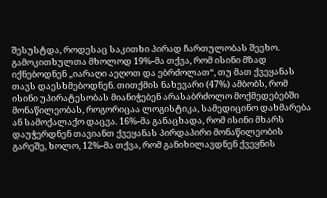შესუსტდა, როდესაც საკითხი პირად ჩართულობას შეეხო. გამოკითხულთა მხოლოდ 19%-მა თქვა, რომ ისინი მზად იქნებოდნენ „იარაღი აეღოთ და ებრძოლათ“, თუ მათ ქვეყანას თავს დაესხმებოდნენ. თითქმის ნახევარი (47%) ამბობს, რომ ისინი უპირატესობას მიანიჭებენ არასაბრძოლო მოქმედებებში მონაწილეობას, როგორიცაა ლოგისტიკა, სამედიცინო დახმარება ან სამოქალაქო დაცვა. 16%-მა განაცხადა, რომ ისინი მხარს დაუჭერდნენ თავიანთ ქვეყანას პირდაპირი მონაწილეობის გარეშე, ხოლო, 12%-მა თქვა, რომ განიხილავდნენ ქვეყნის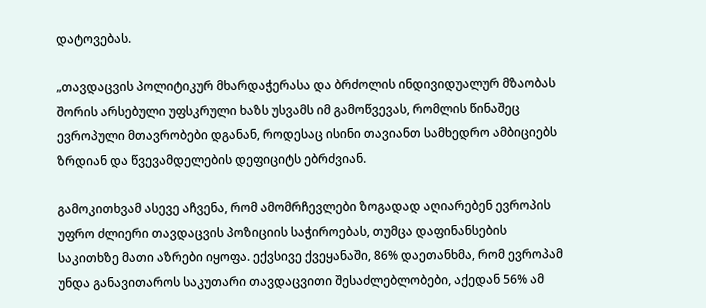დატოვებას.

„თავდაცვის პოლიტიკურ მხარდაჭერასა და ბრძოლის ინდივიდუალურ მზაობას შორის არსებული უფსკრული ხაზს უსვამს იმ გამოწვევას, რომლის წინაშეც ევროპული მთავრობები დგანან, როდესაც ისინი თავიანთ სამხედრო ამბიციებს ზრდიან და წვევამდელების დეფიციტს ებრძვიან.

გამოკითხვამ ასევე აჩვენა, რომ ამომრჩევლები ზოგადად აღიარებენ ევროპის უფრო ძლიერი თავდაცვის პოზიციის საჭიროებას, თუმცა დაფინანსების საკითხზე მათი აზრები იყოფა. ექვსივე ქვეყანაში, 86% დაეთანხმა, რომ ევროპამ უნდა განავითაროს საკუთარი თავდაცვითი შესაძლებლობები, აქედან 56% ამ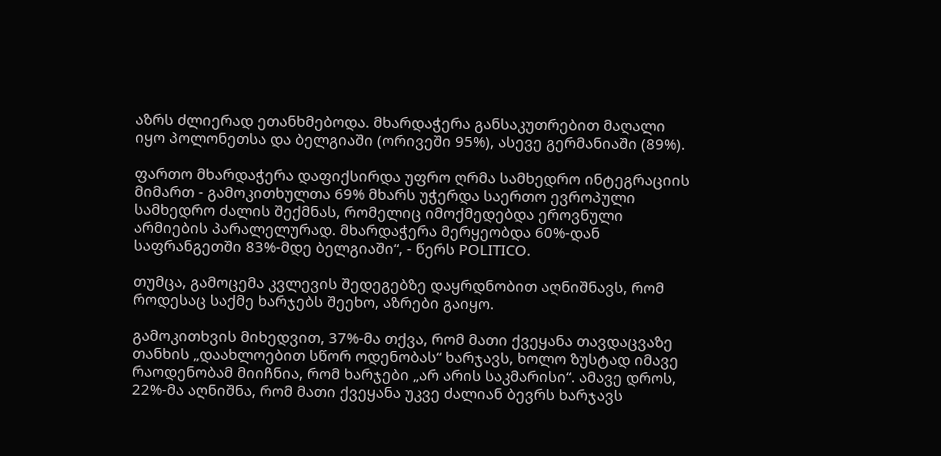აზრს ძლიერად ეთანხმებოდა. მხარდაჭერა განსაკუთრებით მაღალი იყო პოლონეთსა და ბელგიაში (ორივეში 95%), ასევე გერმანიაში (89%).

ფართო მხარდაჭერა დაფიქსირდა უფრო ღრმა სამხედრო ინტეგრაციის მიმართ - გამოკითხულთა 69% მხარს უჭერდა საერთო ევროპული სამხედრო ძალის შექმნას, რომელიც იმოქმედებდა ეროვნული არმიების პარალელურად. მხარდაჭერა მერყეობდა 60%-დან საფრანგეთში 83%-მდე ბელგიაში“, - წერს POLITICO.

თუმცა, გამოცემა კვლევის შედეგებზე დაყრდნობით აღნიშნავს, რომ როდესაც საქმე ხარჯებს შეეხო, აზრები გაიყო.

გამოკითხვის მიხედვით, 37%-მა თქვა, რომ მათი ქვეყანა თავდაცვაზე თანხის „დაახლოებით სწორ ოდენობას“ ხარჯავს, ხოლო ზუსტად იმავე რაოდენობამ მიიჩნია, რომ ხარჯები „არ არის საკმარისი“. ამავე დროს, 22%-მა აღნიშნა, რომ მათი ქვეყანა უკვე ძალიან ბევრს ხარჯავს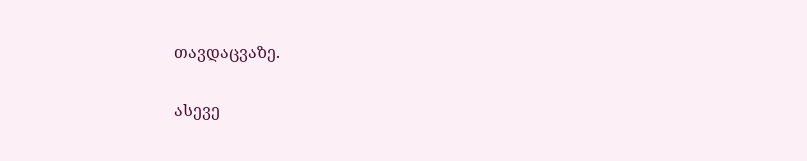თავდაცვაზე.

ასევე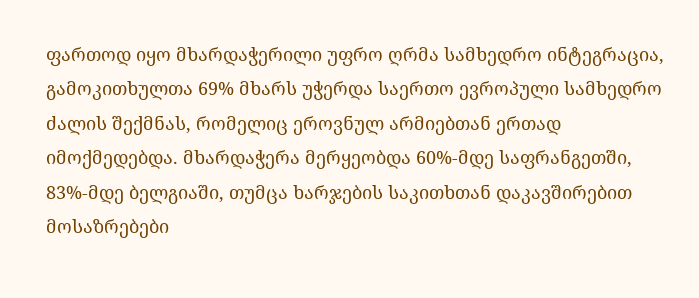ფართოდ იყო მხარდაჭერილი უფრო ღრმა სამხედრო ინტეგრაცია, გამოკითხულთა 69% მხარს უჭერდა საერთო ევროპული სამხედრო ძალის შექმნას, რომელიც ეროვნულ არმიებთან ერთად იმოქმედებდა. მხარდაჭერა მერყეობდა 60%-მდე საფრანგეთში, 83%-მდე ბელგიაში, თუმცა ხარჯების საკითხთან დაკავშირებით მოსაზრებები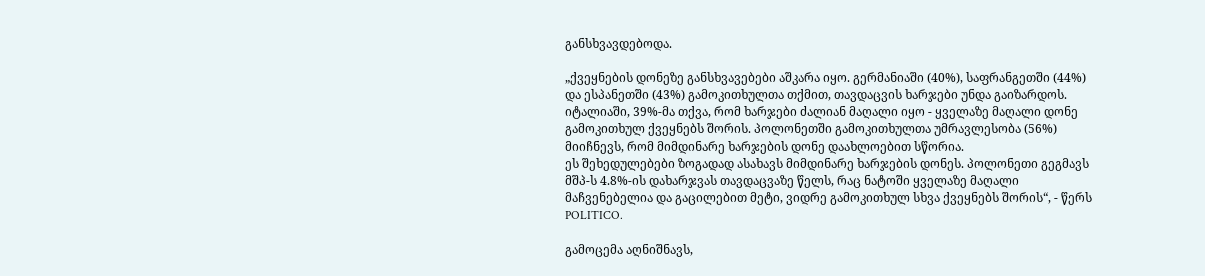განსხვავდებოდა.

„ქვეყნების დონეზე განსხვავებები აშკარა იყო. გერმანიაში (40%), საფრანგეთში (44%) და ესპანეთში (43%) გამოკითხულთა თქმით, თავდაცვის ხარჯები უნდა გაიზარდოს. იტალიაში, 39%-მა თქვა, რომ ხარჯები ძალიან მაღალი იყო - ყველაზე მაღალი დონე გამოკითხულ ქვეყნებს შორის. პოლონეთში გამოკითხულთა უმრავლესობა (56%) მიიჩნევს, რომ მიმდინარე ხარჯების დონე დაახლოებით სწორია.
ეს შეხედულებები ზოგადად ასახავს მიმდინარე ხარჯების დონეს. პოლონეთი გეგმავს მშპ-ს 4.8%-ის დახარჯვას თავდაცვაზე წელს, რაც ნატოში ყველაზე მაღალი მაჩვენებელია და გაცილებით მეტი, ვიდრე გამოკითხულ სხვა ქვეყნებს შორის“, - წერს POLITICO.

გამოცემა აღნიშნავს,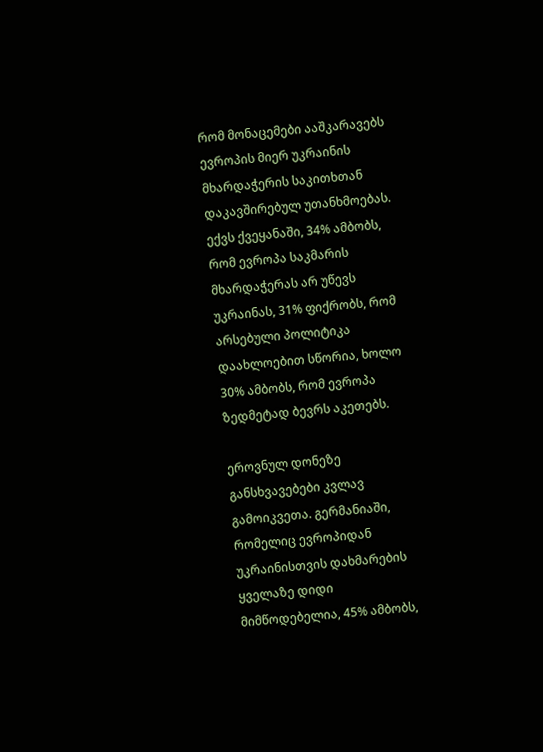რომ მონაცემები ააშკარავებს ევროპის მიერ უკრაინის მხარდაჭერის საკითხთან დაკავშირებულ უთანხმოებას. ექვს ქვეყანაში, 34% ამბობს, რომ ევროპა საკმარის მხარდაჭერას არ უწევს უკრაინას, 31% ფიქრობს, რომ არსებული პოლიტიკა დაახლოებით სწორია, ხოლო 30% ამბობს, რომ ევროპა ზედმეტად ბევრს აკეთებს.

ეროვნულ დონეზე განსხვავებები კვლავ გამოიკვეთა. გერმანიაში, რომელიც ევროპიდან უკრაინისთვის დახმარების ყველაზე დიდი მიმწოდებელია, 45% ამბობს,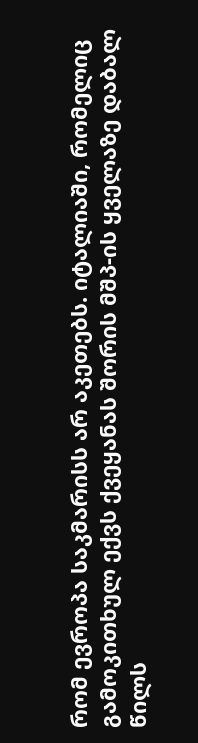რომ ევროპა საკმარისს არ აკეთებს. იტალიაში, რომელიც გამოკითხულ ექვს ქვეყანას შორის მშპ-ის ყველაზე დაბალ წილს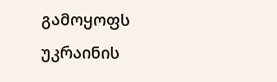გამოყოფს უკრაინის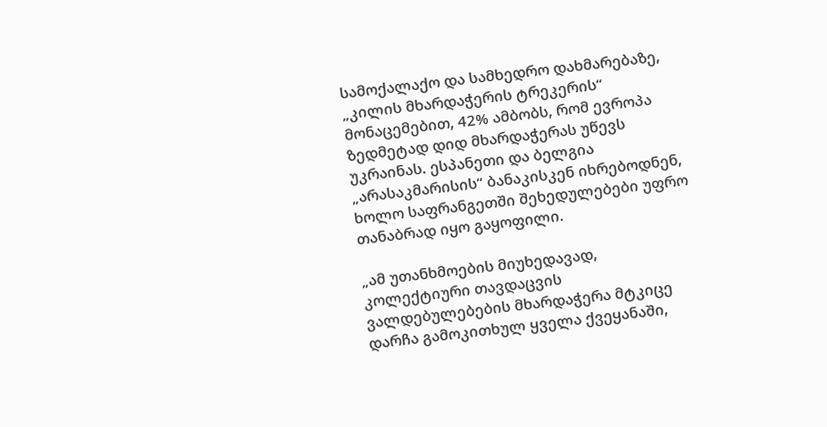სამოქალაქო და სამხედრო დახმარებაზე, „კილის მხარდაჭერის ტრეკერის“ მონაცემებით, 42% ამბობს, რომ ევროპა ზედმეტად დიდ მხარდაჭერას უწევს უკრაინას. ესპანეთი და ბელგია „არასაკმარისის“ ბანაკისკენ იხრებოდნენ, ხოლო საფრანგეთში შეხედულებები უფრო თანაბრად იყო გაყოფილი.

„ამ უთანხმოების მიუხედავად, კოლექტიური თავდაცვის ვალდებულებების მხარდაჭერა მტკიცე დარჩა გამოკითხულ ყველა ქვეყანაში,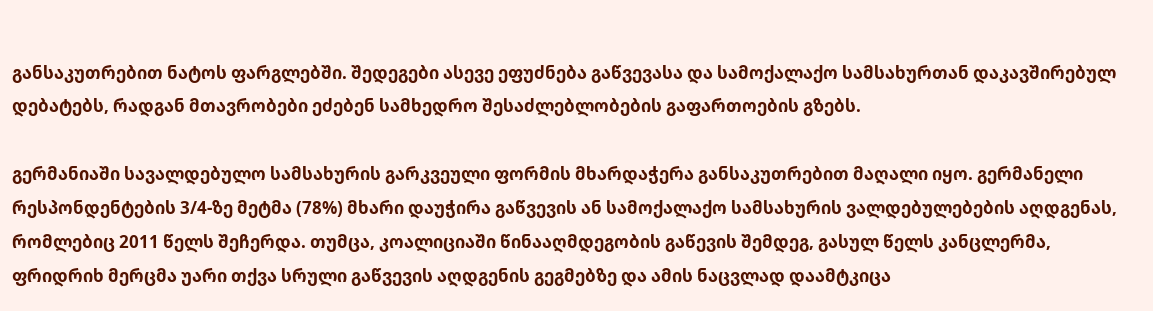განსაკუთრებით ნატოს ფარგლებში. შედეგები ასევე ეფუძნება გაწვევასა და სამოქალაქო სამსახურთან დაკავშირებულ დებატებს, რადგან მთავრობები ეძებენ სამხედრო შესაძლებლობების გაფართოების გზებს.

გერმანიაში სავალდებულო სამსახურის გარკვეული ფორმის მხარდაჭერა განსაკუთრებით მაღალი იყო. გერმანელი რესპონდენტების 3/4-ზე მეტმა (78%) მხარი დაუჭირა გაწვევის ან სამოქალაქო სამსახურის ვალდებულებების აღდგენას, რომლებიც 2011 წელს შეჩერდა. თუმცა, კოალიციაში წინააღმდეგობის გაწევის შემდეგ, გასულ წელს კანცლერმა, ფრიდრიხ მერცმა უარი თქვა სრული გაწვევის აღდგენის გეგმებზე და ამის ნაცვლად დაამტკიცა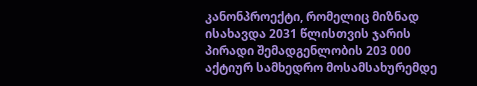კანონპროექტი, რომელიც მიზნად ისახავდა 2031 წლისთვის ჯარის პირადი შემადგენლობის 203 000 აქტიურ სამხედრო მოსამსახურემდე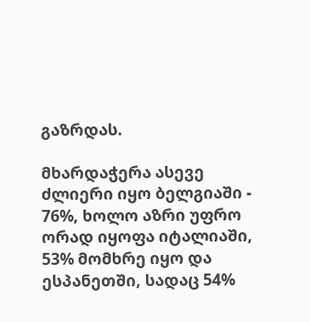გაზრდას.

მხარდაჭერა ასევე ძლიერი იყო ბელგიაში - 76%, ხოლო აზრი უფრო ორად იყოფა იტალიაში, 53% მომხრე იყო და ესპანეთში, სადაც 54%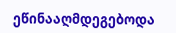ეწინააღმდეგებოდა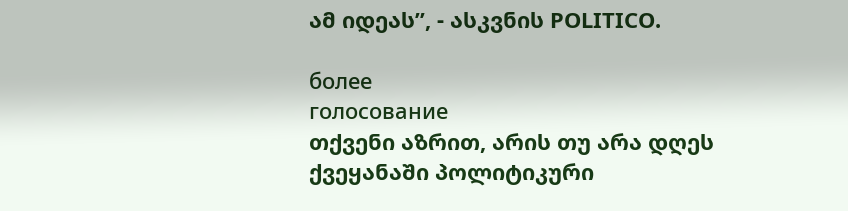ამ იდეას”, - ასკვნის POLITICO.

более
голосование
თქვენი აზრით, არის თუ არა დღეს ქვეყანაში პოლიტიკური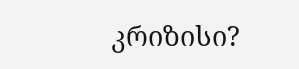კრიზისი?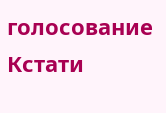голосование
Кстати